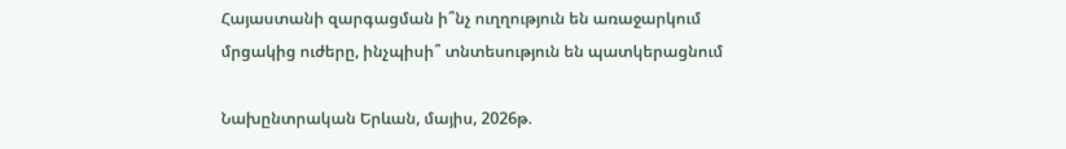Հայաստանի զարգացման ի՞նչ ուղղություն են առաջարկում մրցակից ուժերը, ինչպիսի՞ տնտեսություն են պատկերացնում

Նախընտրական Երևան, մայիս, 2026թ.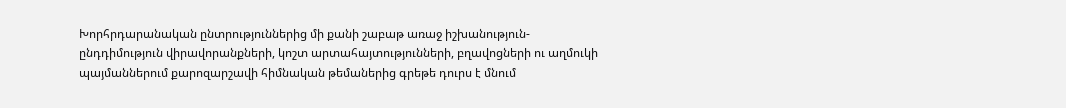Խորհրդարանական ընտրություններից մի քանի շաբաթ առաջ իշխանություն-ընդդիմություն վիրավորանքների, կոշտ արտահայտությունների, բղավոցների ու աղմուկի պայմաններում քարոզարշավի հիմնական թեմաներից գրեթե դուրս է մնում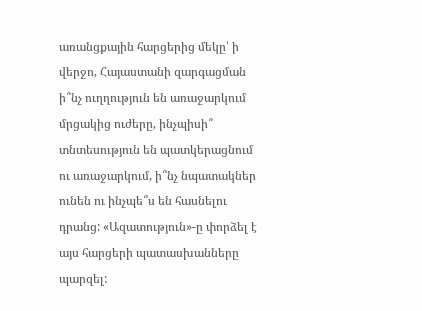առանցքային հարցերից մեկը՝ ի վերջո, Հայաստանի զարգացման ի՞նչ ուղղություն են առաջարկում մրցակից ուժերը, ինչպիսի՞ տնտեսություն են պատկերացնում ու առաջարկում, ի՞նչ նպատակներ ունեն ու ինչպե՞ս են հասնելու դրանց: «Ազատություն»-ը փորձել է այս հարցերի պատասխանները պարզել: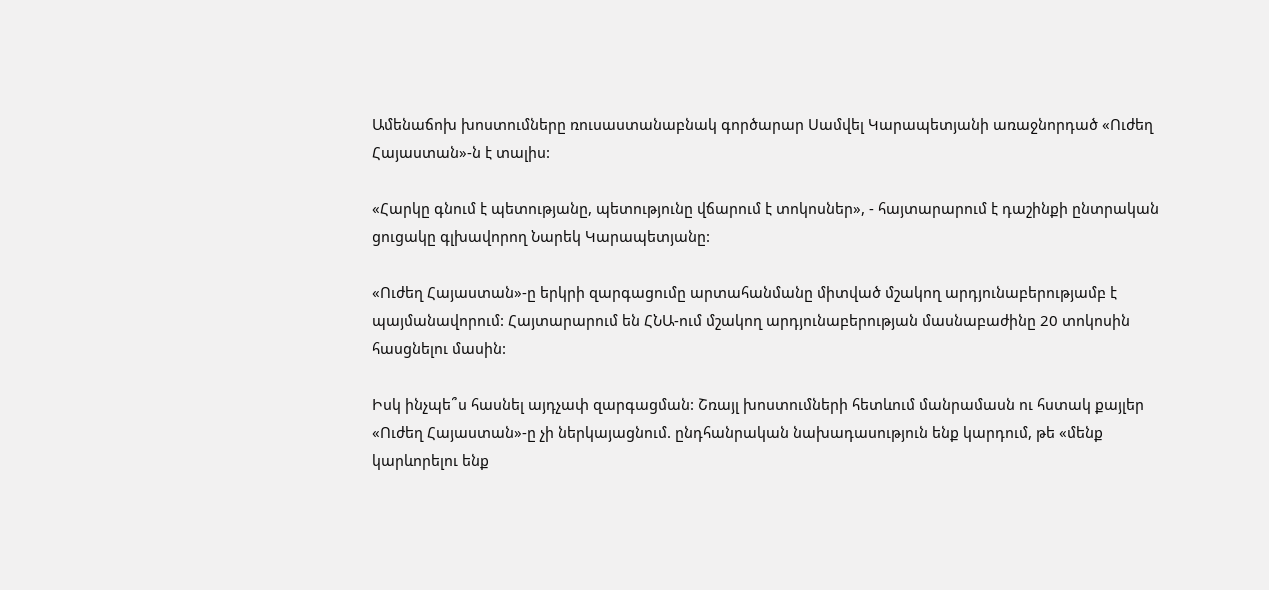Ամենաճոխ խոստումները ռուսաստանաբնակ գործարար Սամվել Կարապետյանի առաջնորդած «Ուժեղ Հայաստան»-ն է տալիս:

«Հարկը գնում է պետությանը, պետությունը վճարում է տոկոսներ», - հայտարարում է դաշինքի ընտրական ցուցակը գլխավորող Նարեկ Կարապետյանը:

«Ուժեղ Հայաստան»-ը երկրի զարգացումը արտահանմանը միտված մշակող արդյունաբերությամբ է պայմանավորում: Հայտարարում են ՀՆԱ-ում մշակող արդյունաբերության մասնաբաժինը 20 տոկոսին հասցնելու մասին:

Իսկ ինչպե՞ս հասնել այդչափ զարգացման: Շռայլ խոստումների հետևում մանրամասն ու հստակ քայլեր «Ուժեղ Հայաստան»-ը չի ներկայացնում. ընդհանրական նախադասություն ենք կարդում, թե «մենք կարևորելու ենք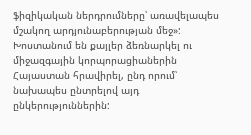ֆիզիկական ներդրումները՝ առավելապես մշակող արդյունաբերության մեջ»: Խոստանում են քայլեր ձեռնարկել ու միջազգային կորպորացիաներին Հայաստան հրավիրել, ընդ որում՝ նախապես ընտրելով այդ ընկերություններին: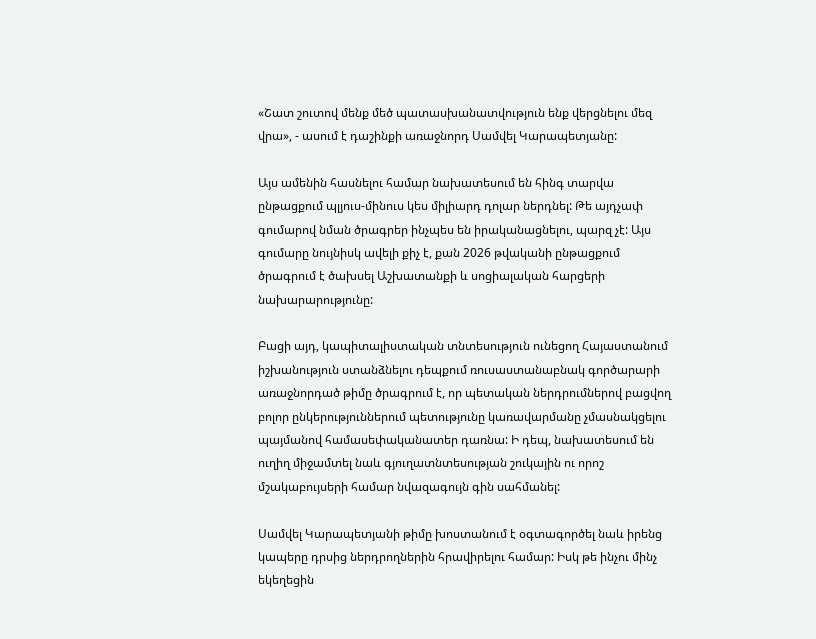«Շատ շուտով մենք մեծ պատասխանատվություն ենք վերցնելու մեզ վրա», - ասում է դաշինքի առաջնորդ Սամվել Կարապետյանը:

Այս ամենին հասնելու համար նախատեսում են հինգ տարվա ընթացքում պլյուս-մինուս կես միլիարդ դոլար ներդնել: Թե այդչափ գումարով նման ծրագրեր ինչպես են իրականացնելու, պարզ չէ: Այս գումարը նույնիսկ ավելի քիչ է, քան 2026 թվականի ընթացքում ծրագրում է ծախսել Աշխատանքի և սոցիալական հարցերի նախարարությունը:

Բացի այդ, կապիտալիստական տնտեսություն ունեցող Հայաստանում իշխանություն ստանձնելու դեպքում ռուսաստանաբնակ գործարարի առաջնորդած թիմը ծրագրում է, որ պետական ներդրումներով բացվող բոլոր ընկերություններում պետությունը կառավարմանը չմասնակցելու պայմանով համասեփականատեր դառնա: Ի դեպ, նախատեսում են ուղիղ միջամտել նաև գյուղատնտեսության շուկային ու որոշ մշակաբույսերի համար նվազագույն գին սահմանել:

Սամվել Կարապետյանի թիմը խոստանում է օգտագործել նաև իրենց կապերը դրսից ներդրողներին հրավիրելու համար: Իսկ թե ինչու մինչ եկեղեցին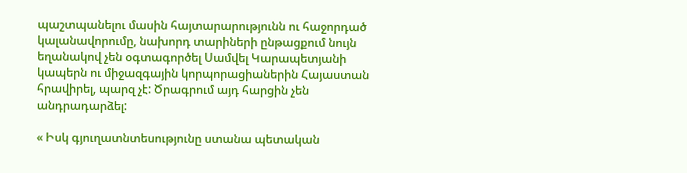պաշտպանելու մասին հայտարարությունն ու հաջորդած կալանավորումը, նախորդ տարիների ընթացքում նույն եղանակով չեն օգտագործել Սամվել Կարապետյանի կապերն ու միջազգային կորպորացիաներին Հայաստան հրավիրել, պարզ չէ: Ծրագրում այդ հարցին չեն անդրադարձել:

« Իսկ գյուղատնտեսությունը ստանա պետական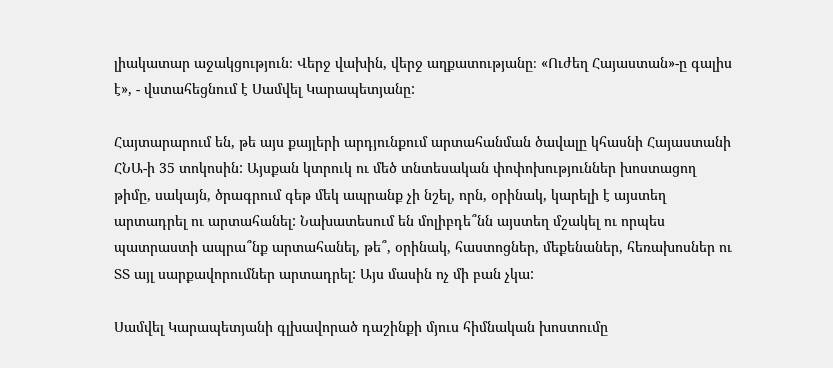լիակատար աջակցություն։ Վերջ վախին, վերջ աղքատությանը։ «Ուժեղ Հայաստան»-ը գալիս է», - վստահեցնում է Սամվել Կարապետյանը:

Հայտարարում են, թե այս քայլերի արդյունքում արտահանման ծավալը կհասնի Հայաստանի ՀՆԱ-ի 35 տոկոսին: Այսքան կտրուկ ու մեծ տնտեսական փոփոխություններ խոստացող թիմը, սակայն, ծրագրում գեթ մեկ ապրանք չի նշել, որն, օրինակ, կարելի է այստեղ արտադրել ու արտահանել: Նախատեսում են մոլիբդե՞նն այստեղ մշակել ու որպես պատրաստի ապրա՞նք արտահանել, թե՞, օրինակ, հաստոցներ, մեքենաներ, հեռախոսներ ու ՏՏ այլ սարքավորումներ արտադրել: Այս մասին ոչ մի բան չկա:

Սամվել Կարապետյանի գլխավորած դաշինքի մյուս հիմնական խոստումը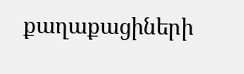քաղաքացիների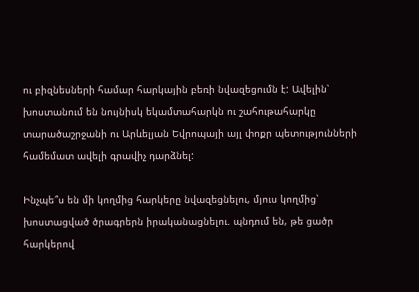ու բիզնեսների համար հարկային բեռի նվազեցումն է: Ավելին՝ խոստանում են նույնիսկ եկամտահարկն ու շահութահարկը տարածաշրջանի ու Արևելյան Եվրոպայի այլ փոքր պետությունների համեմատ ավելի գրավիչ դարձնել:

Ինչպե՞ս են մի կողմից հարկերը նվազեցնելու, մյուս կողմից՝ խոստացված ծրագրերն իրականացնելու. պնդում են, թե ցածր հարկերով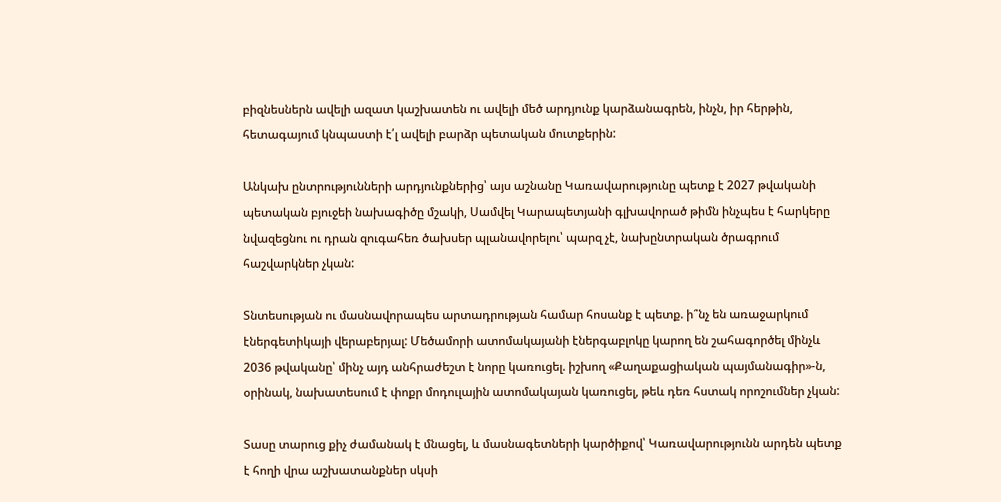բիզնեսներն ավելի ազատ կաշխատեն ու ավելի մեծ արդյունք կարձանագրեն, ինչն, իր հերթին, հետագայում կնպաստի է՛լ ավելի բարձր պետական մուտքերին:

Անկախ ընտրությունների արդյունքներից՝ այս աշնանը Կառավարությունը պետք է 2027 թվականի պետական բյուջեի նախագիծը մշակի, Սամվել Կարապետյանի գլխավորած թիմն ինչպես է հարկերը նվազեցնու ու դրան զուգահեռ ծախսեր պլանավորելու՝ պարզ չէ, նախընտրական ծրագրում հաշվարկներ չկան:

Տնտեսության ու մասնավորապես արտադրության համար հոսանք է պետք. ի՞նչ են առաջարկում էներգետիկայի վերաբերյալ: Մեծամորի ատոմակայանի էներգաբլոկը կարող են շահագործել մինչև 2036 թվականը՝ մինչ այդ անհրաժեշտ է նորը կառուցել. իշխող «Քաղաքացիական պայմանագիր»-ն, օրինակ, նախատեսում է փոքր մոդուլային ատոմակայան կառուցել, թեև դեռ հստակ որոշումներ չկան:

Տասը տարուց քիչ ժամանակ է մնացել, և մասնագետների կարծիքով՝ Կառավարությունն արդեն պետք է հողի վրա աշխատանքներ սկսի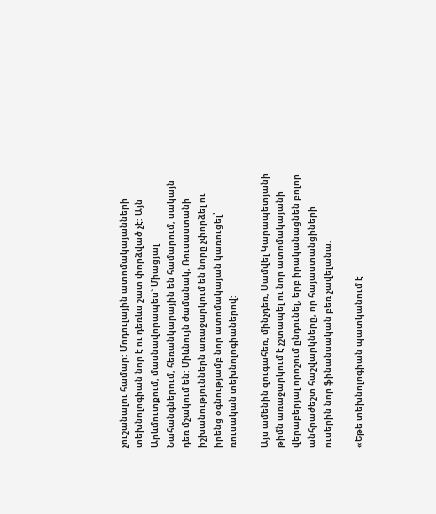չուշանալու համար: Մոդուլային ատոմակայանների տեխնոլոգիան նոր է ու դեռևս շատ փորձված չէ: Այն Արևմուտքում, մասնավորապես` Միացյալ Նահանգներում, հեռանկարային են համարում, սակայն դեռ մշակում են: Միևնույն ժամանակ, Ռուսաստանի իշխանություններն առաջարկում են նորը չփորձել ու իրենց օգնությամբ նոր ատոմակայան կառուցել՝ ռուսական տեխնոլոգիաներով:

Այս ամենին զուգահեռ, մինչդեռ, Սամվել Կարապետյանի թիմն առաջարկում է չշտապել ու նոր ատոմակայանի վերաբերյալ որոշում ընդունել, երբ իրականացնեն բոլոր անհրաժեշտ հաշվարկները, որ հայաստանցիների ուսերին նոր ֆինանսական բեռ չավելանա.

«Եթե տեխնոլոգիան պատկանում է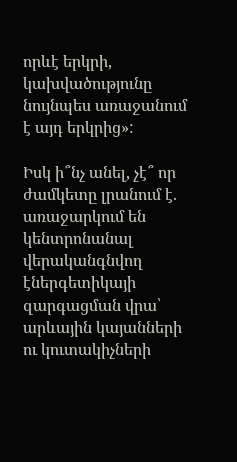որևէ երկրի, կախվածությունը նույնպես առաջանում է այդ երկրից»:

Իսկ ի՞նչ անել, չէ՞ որ ժամկետը լրանում է. առաջարկում են կենտրոնանալ վերականգնվող էներգետիկայի զարգացման վրա՝ արևային կայանների ու կուտակիչների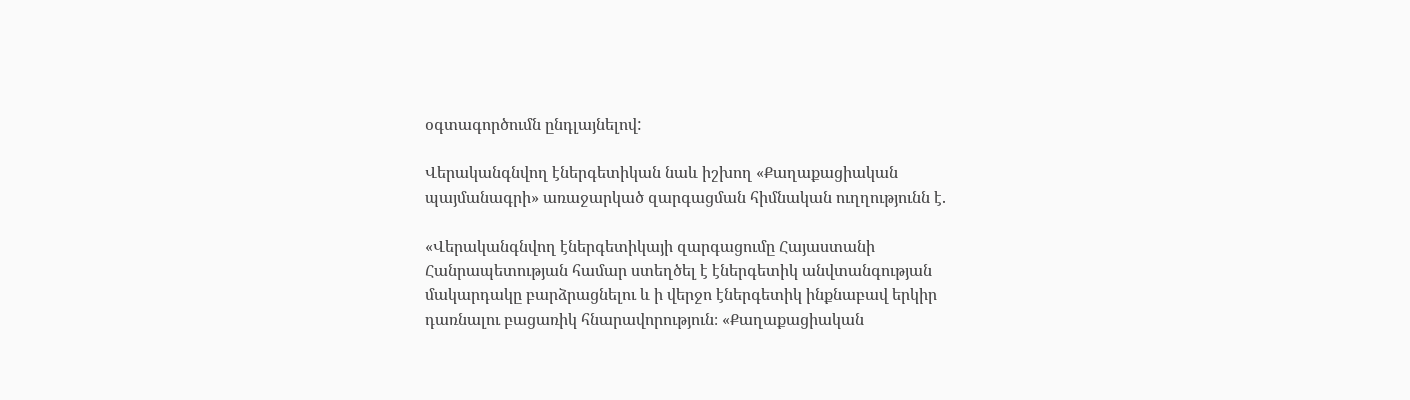օգտագործումն ընդլայնելով:

Վերականգնվող էներգետիկան նաև իշխող «Քաղաքացիական պայմանագրի» առաջարկած զարգացման հիմնական ուղղությունն է.

«Վերականգնվող էներգետիկայի զարգացումը Հայաստանի Հանրապետության համար ստեղծել է էներգետիկ անվտանգության մակարդակը բարձրացնելու և ի վերջո էներգետիկ ինքնաբավ երկիր դառնալու բացառիկ հնարավորություն։ «Քաղաքացիական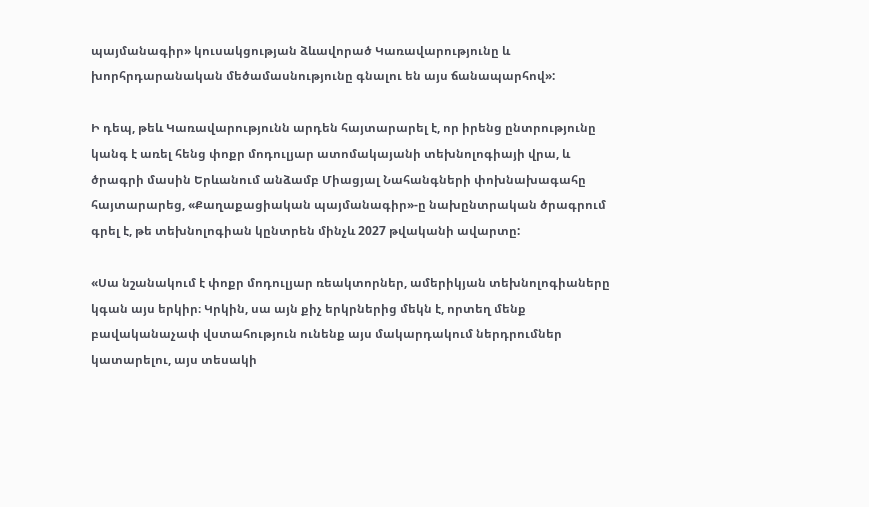պայմանագիր» կուսակցության ձևավորած Կառավարությունը և խորհրդարանական մեծամասնությունը գնալու են այս ճանապարհով»:

Ի դեպ, թեև Կառավարությունն արդեն հայտարարել է, որ իրենց ընտրությունը կանգ է առել հենց փոքր մոդուլյար ատոմակայանի տեխնոլոգիայի վրա, և ծրագրի մասին Երևանում անձամբ Միացյալ Նահանգների փոխնախագահը հայտարարեց, «Քաղաքացիական պայմանագիր»-ը նախընտրական ծրագրում գրել է, թե տեխնոլոգիան կընտրեն մինչև 2027 թվականի ավարտը:

«Սա նշանակում է փոքր մոդուլյար ռեակտորներ, ամերիկյան տեխնոլոգիաները կգան այս երկիր։ Կրկին, սա այն քիչ երկրներից մեկն է, որտեղ մենք բավականաչափ վստահություն ունենք այս մակարդակում ներդրումներ կատարելու, այս տեսակի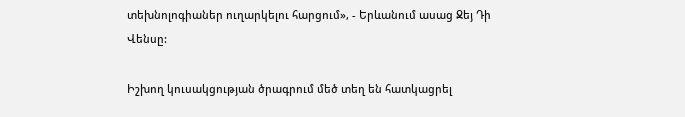տեխնոլոգիաներ ուղարկելու հարցում», - Երևանում ասաց Ջեյ Դի Վենսը:

Իշխող կուսակցության ծրագրում մեծ տեղ են հատկացրել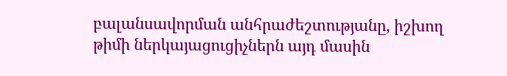բալանսավորման անհրաժեշտությանը, իշխող թիմի ներկայացուցիչներն այդ մասին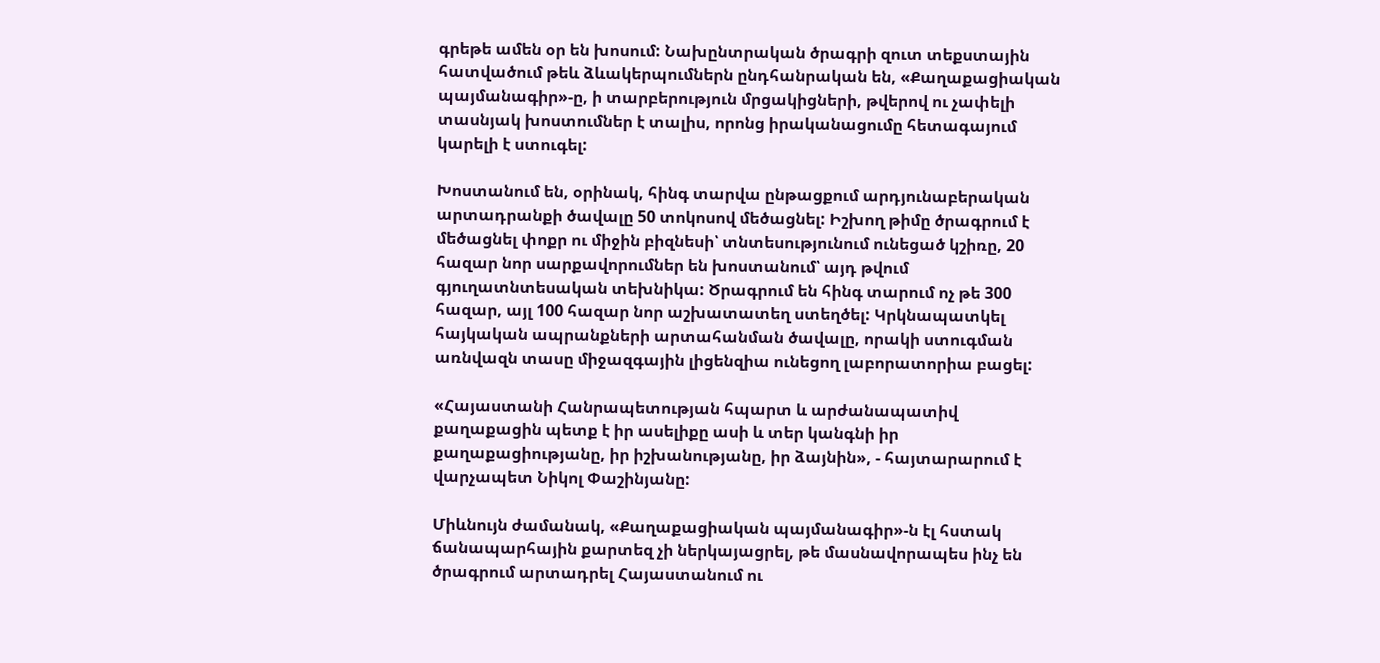գրեթե ամեն օր են խոսում: Նախընտրական ծրագրի զուտ տեքստային հատվածում թեև ձևակերպումներն ընդհանրական են, «Քաղաքացիական պայմանագիր»-ը, ի տարբերություն մրցակիցների, թվերով ու չափելի տասնյակ խոստումներ է տալիս, որոնց իրականացումը հետագայում կարելի է ստուգել:

Խոստանում են, օրինակ, հինգ տարվա ընթացքում արդյունաբերական արտադրանքի ծավալը 50 տոկոսով մեծացնել: Իշխող թիմը ծրագրում է մեծացնել փոքր ու միջին բիզնեսի՝ տնտեսությունում ունեցած կշիռը, 20 հազար նոր սարքավորումներ են խոստանում՝ այդ թվում գյուղատնտեսական տեխնիկա: Ծրագրում են հինգ տարում ոչ թե 300 հազար, այլ 100 հազար նոր աշխատատեղ ստեղծել: Կրկնապատկել հայկական ապրանքների արտահանման ծավալը, որակի ստուգման առնվազն տասը միջազգային լիցենզիա ունեցող լաբորատորիա բացել:

«Հայաստանի Հանրապետության հպարտ և արժանապատիվ քաղաքացին պետք է իր ասելիքը ասի և տեր կանգնի իր քաղաքացիությանը, իր իշխանությանը, իր ձայնին», - հայտարարում է վարչապետ Նիկոլ Փաշինյանը:

Միևնույն ժամանակ, «Քաղաքացիական պայմանագիր»-ն էլ հստակ ճանապարհային քարտեզ չի ներկայացրել, թե մասնավորապես ինչ են ծրագրում արտադրել Հայաստանում ու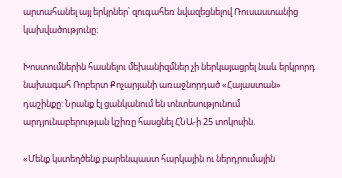արտահանել այլ երկրներ՝ զուգահեռ նվազեցնելով Ռուսաստանից կախվածությունը:

Խոստումներին հասնելու մեխանիզմներ չի ներկայացրել նաև երկրորդ նախագահ Ռոբերտ Քոչարյանի առաջնորդած «Հայաստան» դաշինքը: Նրանք էլ ցանկանում են տնտեսությունում արդյունաբերության կշիռը հասցնել ՀՆԱ-ի 25 տոկոսին.

«Մենք կստեղծենք բարենպաստ հարկային ու ներդրումային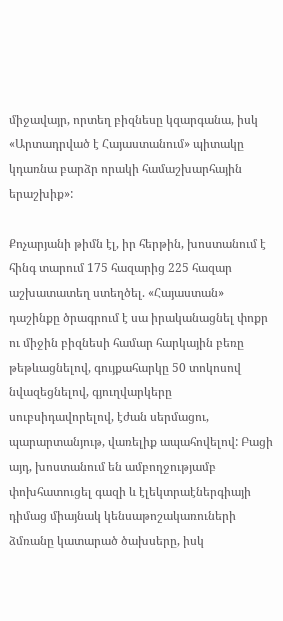միջավայր, որտեղ բիզնեսը կզարգանա, իսկ «Արտադրված է Հայաստանում» պիտակը կդառնա բարձր որակի համաշխարհային երաշխիք»:

Քոչարյանի թիմն էլ, իր հերթին, խոստանում է հինգ տարում 175 հազարից 225 հազար աշխատատեղ ստեղծել. «Հայաստան» դաշինքը ծրագրում է սա իրականացնել փոքր ու միջին բիզնեսի համար հարկային բեռը թեթևացնելով, գույքահարկը 50 տոկոսով նվազեցնելով, գյուղվարկերը սուբսիդավորելով, էժան սերմացու, պարարտանյութ, վառելիք ապահովելով: Բացի այդ, խոստանում են ամբողջությամբ փոխհատուցել գազի և էլեկտրաէներգիայի դիմաց միայնակ կենսաթոշակառուների ձմռանը կատարած ծախսերը, իսկ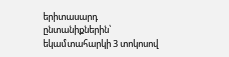երիտասարդ ընտանիքներին՝ եկամտահարկի 3 տոկոսով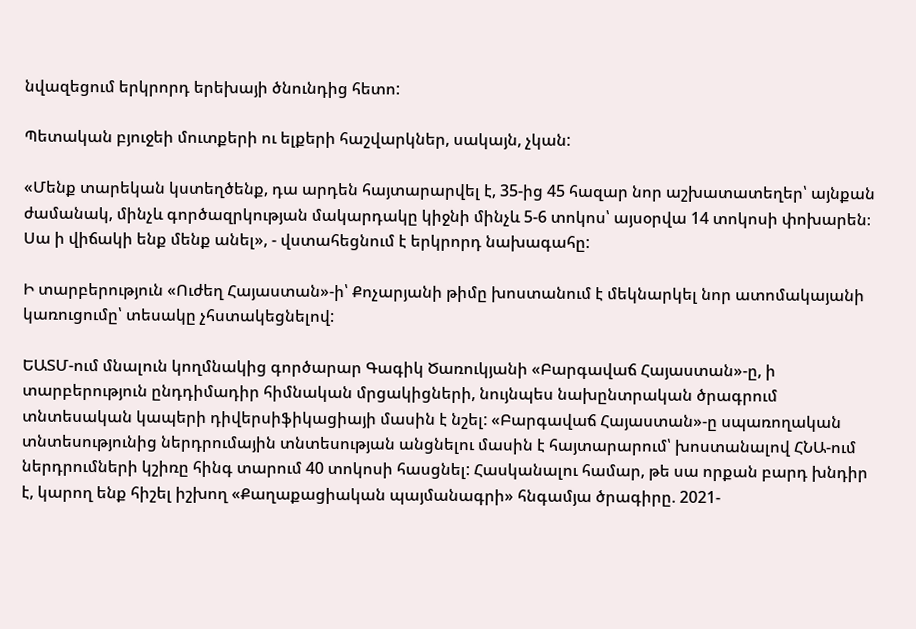նվազեցում երկրորդ երեխայի ծնունդից հետո:

Պետական բյուջեի մուտքերի ու ելքերի հաշվարկներ, սակայն, չկան:

«Մենք տարեկան կստեղծենք, դա արդեն հայտարարվել է, 35-ից 45 հազար նոր աշխատատեղեր՝ այնքան ժամանակ, մինչև գործազրկության մակարդակը կիջնի մինչև 5-6 տոկոս՝ այսօրվա 14 տոկոսի փոխարեն։ Սա ի վիճակի ենք մենք անել», - վստահեցնում է երկրորդ նախագահը:

Ի տարբերություն «Ուժեղ Հայաստան»-ի՝ Քոչարյանի թիմը խոստանում է մեկնարկել նոր ատոմակայանի կառուցումը՝ տեսակը չհստակեցնելով:

ԵԱՏՄ-ում մնալուն կողմնակից գործարար Գագիկ Ծառուկյանի «Բարգավաճ Հայաստան»-ը, ի տարբերություն ընդդիմադիր հիմնական մրցակիցների, նույնպես նախընտրական ծրագրում տնտեսական կապերի դիվերսիֆիկացիայի մասին է նշել: «Բարգավաճ Հայաստան»-ը սպառողական տնտեսությունից ներդրումային տնտեսության անցնելու մասին է հայտարարում՝ խոստանալով ՀՆԱ-ում ներդրումների կշիռը հինգ տարում 40 տոկոսի հասցնել: Հասկանալու համար, թե սա որքան բարդ խնդիր է, կարող ենք հիշել իշխող «Քաղաքացիական պայմանագրի» հնգամյա ծրագիրը. 2021-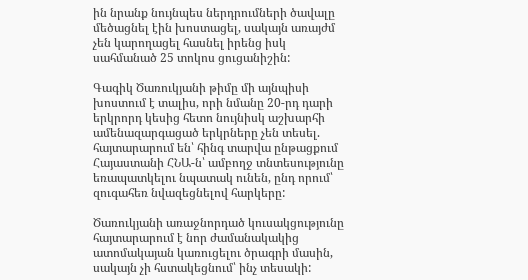ին նրանք նույնպես ներդրումների ծավալը մեծացնել էին խոստացել, սակայն առայժմ չեն կարողացել հասնել իրենց իսկ սահմանած 25 տոկոս ցուցանիշին:

Գագիկ Ծառուկյանի թիմը մի այնպիսի խոստում է տալիս, որի նմանը 20-րդ դարի երկրորդ կեսից հետո նույնիսկ աշխարհի ամենազարգացած երկրները չեն տեսել. հայտարարում են՝ հինգ տարվա ընթացքում Հայաստանի ՀՆԱ-ն՝ ամբողջ տնտեսությունը եռապատկելու նպատակ ունեն, ընդ որում՝ զուգահեռ նվազեցնելով հարկերը:

Ծառուկյանի առաջնորդած կուսակցությունը հայտարարում է նոր ժամանակակից ատոմակայան կառուցելու ծրագրի մասին, սակայն չի հստակեցնում՝ ինչ տեսակի: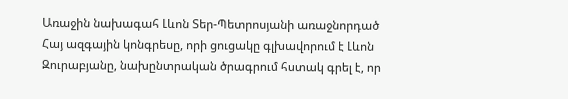Առաջին նախագահ Լևոն Տեր-Պետրոսյանի առաջնորդած Հայ ազգային կոնգրեսը, որի ցուցակը գլխավորում է Լևոն Զուրաբյանը, նախընտրական ծրագրում հստակ գրել է, որ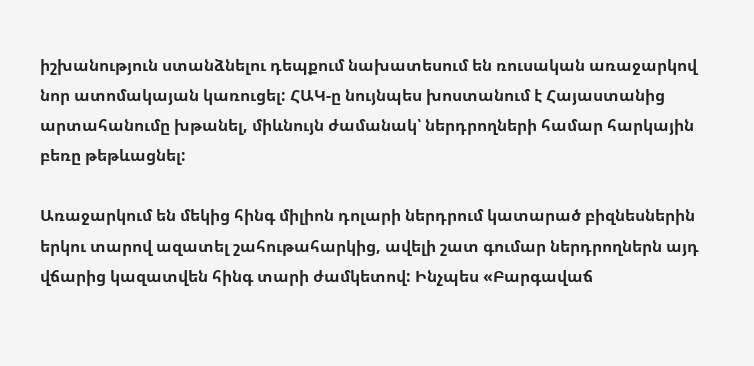իշխանություն ստանձնելու դեպքում նախատեսում են ռուսական առաջարկով նոր ատոմակայան կառուցել: ՀԱԿ-ը նույնպես խոստանում է Հայաստանից արտահանումը խթանել, միևնույն ժամանակ՝ ներդրողների համար հարկային բեռը թեթևացնել:

Առաջարկում են մեկից հինգ միլիոն դոլարի ներդրում կատարած բիզնեսներին երկու տարով ազատել շահութահարկից, ավելի շատ գումար ներդրողներն այդ վճարից կազատվեն հինգ տարի ժամկետով: Ինչպես «Բարգավաճ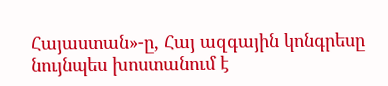Հայաստան»-ը, Հայ ազգային կոնգրեսը նույնպես խոստանում է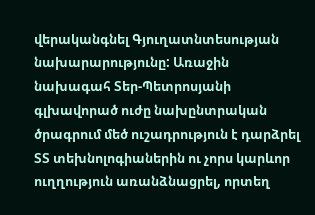վերականգնել Գյուղատնտեսության նախարարությունը: Առաջին նախագահ Տեր-Պետրոսյանի գլխավորած ուժը նախընտրական ծրագրում մեծ ուշադրություն է դարձրել ՏՏ տեխնոլոգիաներին ու չորս կարևոր ուղղություն առանձնացրել, որտեղ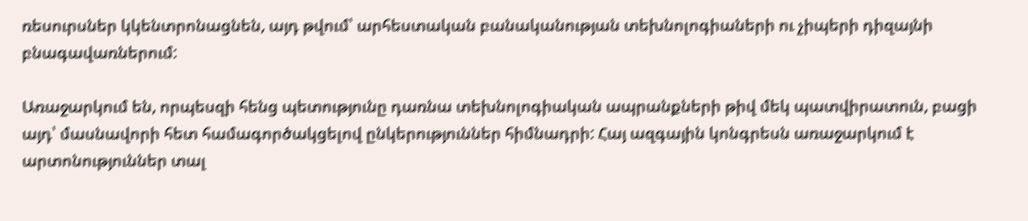ռեսուրսներ կկենտրոնացնեն, այդ թվում՝ արհեստական բանականության տեխնոլոգիաների ու չիպերի դիզայնի բնագավառներում:

Առաջարկում են, որպեսզի հենց պետությունը դառնա տեխնոլոգիական ապրանքների թիվ մեկ պատվիրատուն, բացի այդ՝ մասնավորի հետ համագործակցելով ընկերություններ հիմնադրի: Հայ ազգային կոնգրեսն առաջարկում է արտոնություններ տալ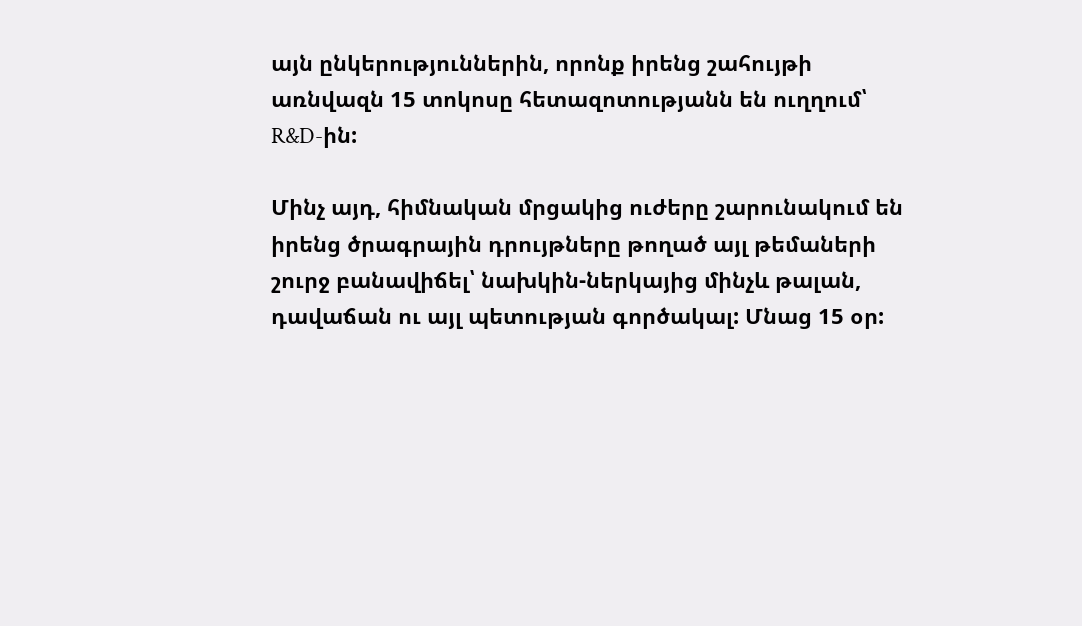այն ընկերություններին, որոնք իրենց շահույթի առնվազն 15 տոկոսը հետազոտությանն են ուղղում՝ R&D-ին:

Մինչ այդ, հիմնական մրցակից ուժերը շարունակում են իրենց ծրագրային դրույթները թողած այլ թեմաների շուրջ բանավիճել՝ նախկին-ներկայից մինչև թալան, դավաճան ու այլ պետության գործակալ: Մնաց 15 օր: